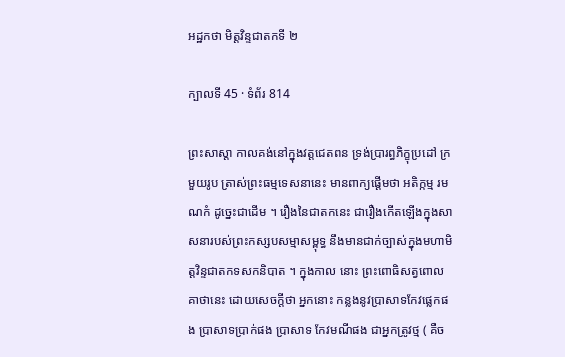អដ្ឋកថា មិត្តវិន្ទជាតកទី ២

ក្បាលទី 45 · ទំព័រ 814

ព្រះសាស្តា កាលគង់នៅក្នុងវត្តជេតពន ទ្រង់ប្រារព្ធភិក្ខុប្រដៅ ក្រមួយរូប ត្រាស់ព្រះធម្មទេសនានេះ មានពាក្យផ្តើមថា អតិក្កម្ម រមណកំ ដូច្នេះជាដើម ។ រឿងនៃជាតកនេះ ជារឿងកើតឡើងក្នុងសាសនារបស់ព្រះកស្សបសម្មាសម្ពុទ្ធ នឹងមានជាក់ច្បាស់ក្នុងមហាមិត្តវិន្ទជាតកទសកនិបាត ។ ក្នុងកាល នោះ ព្រះពោធិសត្វពោលគាថានេះ ដោយសេចក្តីថា អ្នកនោះ កន្លងនូវប្រាសាទកែវផ្លេកផង ប្រាសាទប្រាក់ផង ប្រាសាទ កែវមណីផង ជាអ្នកត្រូវថ្ម ( គឺច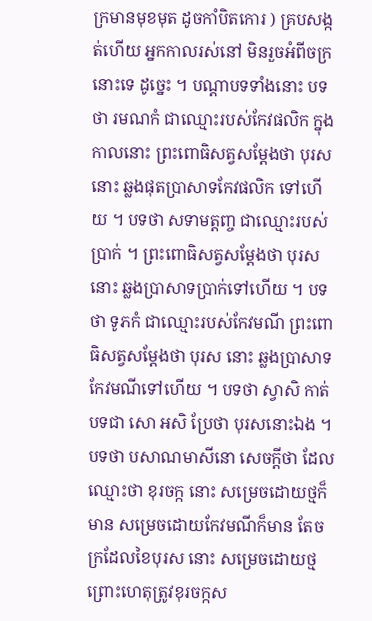ក្រមានមុខមុត ដូចកាំបិតកោរ ) គ្របសង្កត់ហើយ អ្នកកាលរស់នៅ មិនរួចអំពីចក្រនោះទេ ដូច្នេះ ។ បណ្តាបទទាំងនោះ បទថា រមណកំ ជាឈ្មោះរបស់កែវផលិក ក្នុង កាលនោះ ព្រះពោធិសត្វសម្តែងថា បុរសនោះ ឆ្លងផុតប្រាសាទកែវផលិក ទៅហើយ ។ បទថា សទាមត្តញ្ច ជាឈ្មោះរបស់ប្រាក់ ។ ព្រះពោធិសត្វសម្តែងថា បុរសនោះ ឆ្លងប្រាសាទប្រាក់ទៅហើយ ។ បទថា ទូភកំ ជាឈ្មោះរបស់កែវមណី ព្រះពោធិសត្វសម្តែងថា បុរស នោះ ឆ្លងប្រាសាទកែវមណីទៅហើយ ។ បទថា ស្វាសិ កាត់បទជា សោ អសិ ប្រែថា បុរសនោះឯង ។ បទថា បសាណមាសីនោ សេចក្តីថា ដែលឈ្មោះថា ខុរចក្ក នោះ សម្រេចដោយថ្មក៏មាន សម្រេចដោយកែវមណីក៏មាន តែចក្រដែលខៃបុរស នោះ សម្រេចដោយថ្ម ព្រោះហេតុត្រូវខុរចក្កស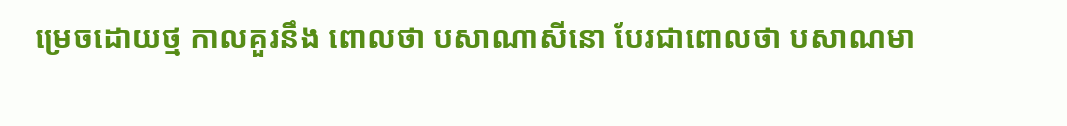ម្រេចដោយថ្ម កាលគួរនឹង ពោលថា បសាណាសីនោ បែរជាពោលថា បសាណមា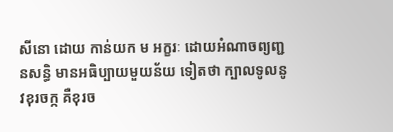សីនោ ដោយ កាន់យក ម អក្ខរៈ ដោយអំណាចព្យញ្ជនសន្ធិ មានអធិប្បាយមួយន័យ ទៀតថា ក្បាលទូលនូវខុរចក្ក គឺខុរច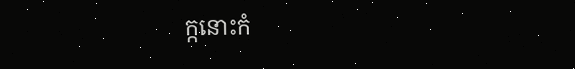ក្កនោះកំ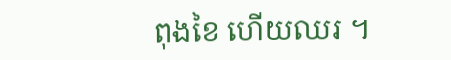ពុងខៃ ហើយឈរ ។